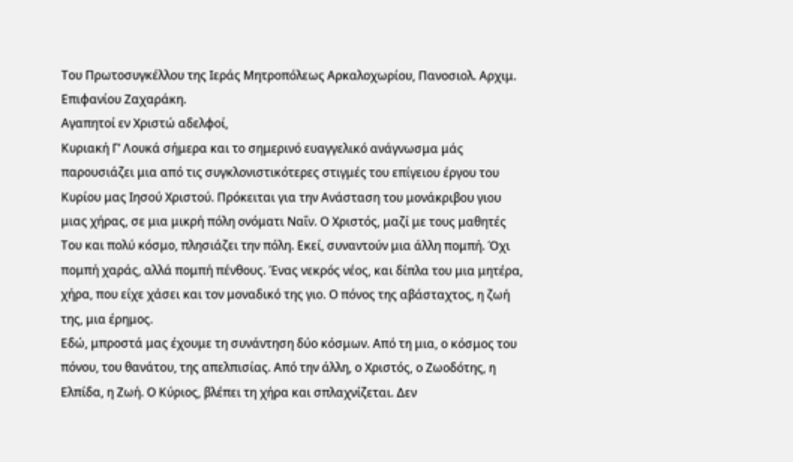Του Πρωτοσυγκέλλου της Ιεράς Μητροπόλεως Αρκαλοχωρίου, Πανοσιολ. Αρχιμ. Επιφανίου Ζαχαράκη.
Αγαπητοί εν Χριστώ αδελφοί,
Κυριακή Γ’ Λουκά σήμερα και το σημερινό ευαγγελικό ανάγνωσμα μάς παρουσιάζει μια από τις συγκλονιστικότερες στιγμές του επίγειου έργου του Κυρίου μας Ιησού Χριστού. Πρόκειται για την Ανάσταση του μονάκριβου γιου μιας χήρας, σε μια μικρή πόλη ονόματι Ναΐν. Ο Χριστός, μαζί με τους μαθητές Του και πολύ κόσμο, πλησιάζει την πόλη. Εκεί, συναντούν μια άλλη πομπή. Όχι πομπή χαράς, αλλά πομπή πένθους. Ένας νεκρός νέος, και δίπλα του μια μητέρα, χήρα, που είχε χάσει και τον μοναδικό της γιο. Ο πόνος της αβάσταχτος, η ζωή της, μια έρημος.
Εδώ, μπροστά μας έχουμε τη συνάντηση δύο κόσμων. Από τη μια, ο κόσμος του πόνου, του θανάτου, της απελπισίας. Από την άλλη, ο Χριστός, ο Ζωοδότης, η Ελπίδα, η Ζωή. Ο Κύριος, βλέπει τη χήρα και σπλαχνίζεται. Δεν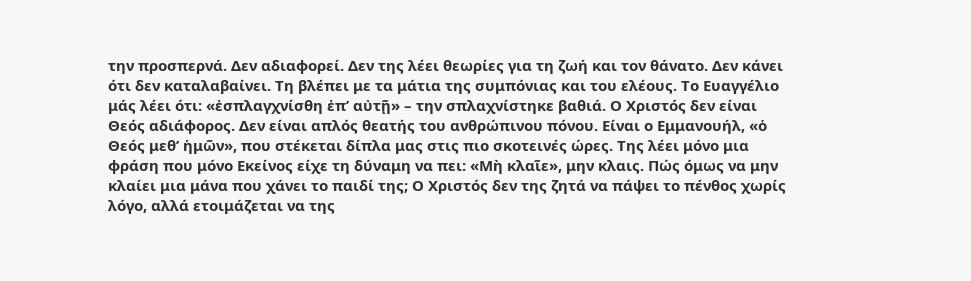την προσπερνά. Δεν αδιαφορεί. Δεν της λέει θεωρίες για τη ζωή και τον θάνατο. Δεν κάνει ότι δεν καταλαβαίνει. Τη βλέπει με τα μάτια της συμπόνιας και του ελέους. Το Ευαγγέλιο μάς λέει ότι: «ἐσπλαγχνίσθη ἐπ’ αὐτῇ» – την σπλαχνίστηκε βαθιά. Ο Χριστός δεν είναι Θεός αδιάφορος. Δεν είναι απλός θεατής του ανθρώπινου πόνου. Είναι ο Εμμανουήλ, «ὁ Θεός μεθ’ ἡμῶν», που στέκεται δίπλα μας στις πιο σκοτεινές ώρες. Της λέει μόνο μια φράση που μόνο Εκείνος είχε τη δύναμη να πει: «Μὴ κλαῖε», μην κλαις. Πώς όμως να μην κλαίει μια μάνα που χάνει το παιδί της; Ο Χριστός δεν της ζητά να πάψει το πένθος χωρίς λόγο, αλλά ετοιμάζεται να της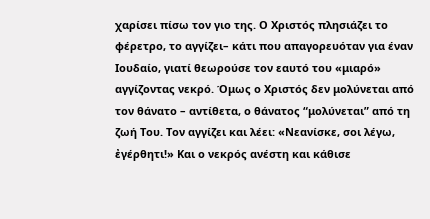χαρίσει πίσω τον γιο της. Ο Χριστός πλησιάζει το φέρετρο, το αγγίζει– κάτι που απαγορευόταν για έναν Ιουδαίο, γιατί θεωρούσε τον εαυτό του «μιαρό» αγγίζοντας νεκρό. Όμως ο Χριστός δεν μολύνεται από τον θάνατο – αντίθετα, ο θάνατος “μολύνεται” από τη ζωή Του. Τον αγγίζει και λέει: «Νεανίσκε, σοι λέγω, ἐγέρθητι!» Και ο νεκρός ανέστη και κάθισε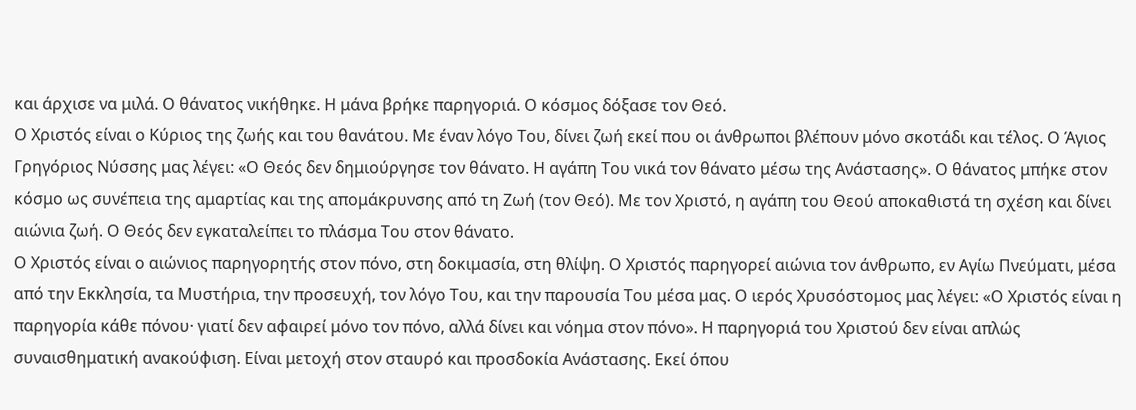και άρχισε να μιλά. Ο θάνατος νικήθηκε. Η μάνα βρήκε παρηγοριά. Ο κόσμος δόξασε τον Θεό.
Ο Χριστός είναι ο Κύριος της ζωής και του θανάτου. Με έναν λόγο Του, δίνει ζωή εκεί που οι άνθρωποι βλέπουν μόνο σκοτάδι και τέλος. Ο Άγιος Γρηγόριος Νύσσης μας λέγει: «Ο Θεός δεν δημιούργησε τον θάνατο. Η αγάπη Του νικά τον θάνατο μέσω της Ανάστασης». Ο θάνατος μπήκε στον κόσμο ως συνέπεια της αμαρτίας και της απομάκρυνσης από τη Ζωή (τον Θεό). Με τον Χριστό, η αγάπη του Θεού αποκαθιστά τη σχέση και δίνει αιώνια ζωή. Ο Θεός δεν εγκαταλείπει το πλάσμα Του στον θάνατο.
Ο Χριστός είναι ο αιώνιος παρηγορητής στον πόνο, στη δοκιμασία, στη θλίψη. Ο Χριστός παρηγορεί αιώνια τον άνθρωπο, εν Αγίω Πνεύματι, μέσα από την Εκκλησία, τα Μυστήρια, την προσευχή, τον λόγο Του, και την παρουσία Του μέσα μας. Ο ιερός Χρυσόστομος μας λέγει: «Ο Χριστός είναι η παρηγορία κάθε πόνου· γιατί δεν αφαιρεί μόνο τον πόνο, αλλά δίνει και νόημα στον πόνο». Η παρηγοριά του Χριστού δεν είναι απλώς συναισθηματική ανακούφιση. Είναι μετοχή στον σταυρό και προσδοκία Ανάστασης. Εκεί όπου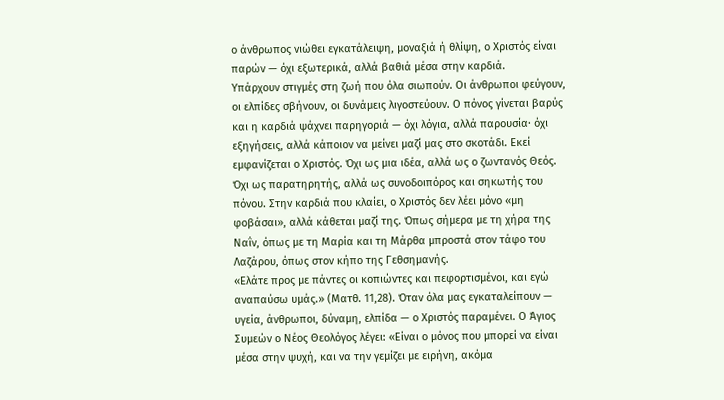ο άνθρωπος νιώθει εγκατάλειψη, μοναξιά ή θλίψη, ο Χριστός είναι παρών — όχι εξωτερικά, αλλά βαθιά μέσα στην καρδιά.
Υπάρχουν στιγμές στη ζωή που όλα σιωπούν. Οι άνθρωποι φεύγουν, οι ελπίδες σβήνουν, οι δυνάμεις λιγοστεύουν. Ο πόνος γίνεται βαρύς και η καρδιά ψάχνει παρηγοριά — όχι λόγια, αλλά παρουσία· όχι εξηγήσεις, αλλά κάποιον να μείνει μαζί μας στο σκοτάδι. Εκεί εμφανίζεται ο Χριστός. Όχι ως μια ιδέα, αλλά ως ο ζωντανός Θεός.
Όχι ως παρατηρητής, αλλά ως συνοδοιπόρος και σηκωτής του πόνου. Στην καρδιά που κλαίει, ο Χριστός δεν λέει μόνο «μη φοβάσαι», αλλά κάθεται μαζί της. Όπως σήμερα με τη χήρα της Ναΐν, όπως με τη Μαρία και τη Μάρθα μπροστά στον τάφο του Λαζάρου, όπως στον κήπο της Γεθσημανής.
«Ελάτε προς με πάντες οι κοπιώντες και πεφορτισμένοι, και εγώ αναπαύσω υμάς.» (Ματθ. 11,28). Όταν όλα μας εγκαταλείπουν — υγεία, άνθρωποι, δύναμη, ελπίδα — ο Χριστός παραμένει. Ο Άγιος Συμεών ο Νέος Θεολόγος λέγει: «Είναι ο μόνος που μπορεί να είναι μέσα στην ψυχή, και να την γεμίζει με ειρήνη, ακόμα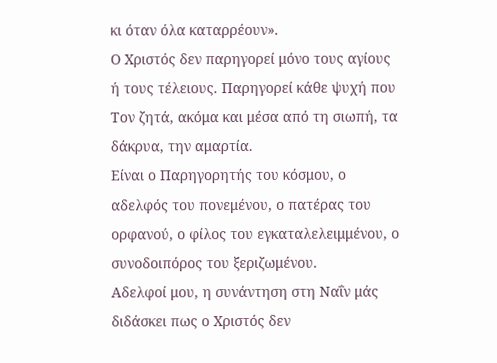κι όταν όλα καταρρέουν».
Ο Χριστός δεν παρηγορεί μόνο τους αγίους ή τους τέλειους. Παρηγορεί κάθε ψυχή που Τον ζητά, ακόμα και μέσα από τη σιωπή, τα δάκρυα, την αμαρτία.
Είναι ο Παρηγορητής του κόσμου, ο αδελφός του πονεμένου, ο πατέρας του ορφανού, ο φίλος του εγκαταλελειμμένου, ο συνοδοιπόρος του ξεριζωμένου.
Αδελφοί μου, η συνάντηση στη Ναΐν μάς διδάσκει πως ο Χριστός δεν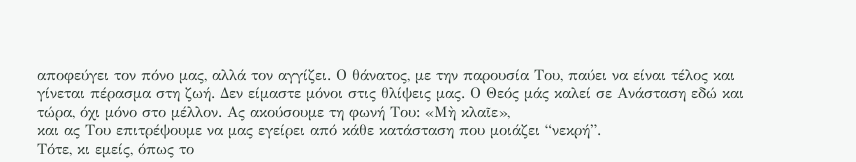αποφεύγει τον πόνο μας, αλλά τον αγγίζει. Ο θάνατος, με την παρουσία Του, παύει να είναι τέλος και γίνεται πέρασμα στη ζωή. Δεν είμαστε μόνοι στις θλίψεις μας. Ο Θεός μάς καλεί σε Ανάσταση εδώ και τώρα, όχι μόνο στο μέλλον. Ας ακούσουμε τη φωνή Του: «Μὴ κλαῖε»,
και ας Του επιτρέψουμε να μας εγείρει από κάθε κατάσταση που μοιάζει “νεκρή”.
Τότε, κι εμείς, όπως το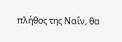πλήθος της Ναΐν, θα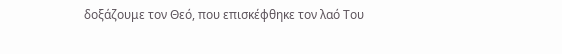δοξάζουμε τον Θεό, που επισκέφθηκε τον λαό Του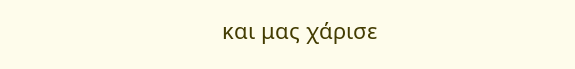και μας χάρισε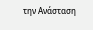την Ανάσταση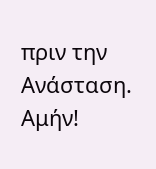πριν την Ανάσταση. Αμήν!